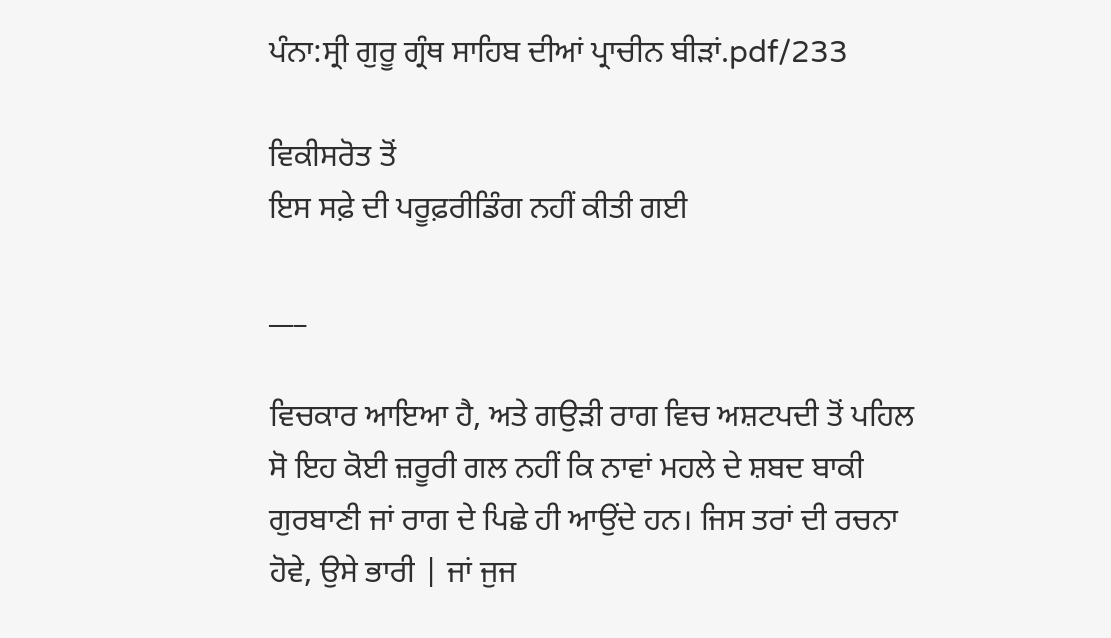ਪੰਨਾ:ਸ੍ਰੀ ਗੁਰੂ ਗ੍ਰੰਥ ਸਾਹਿਬ ਦੀਆਂ ਪ੍ਰਾਚੀਨ ਬੀੜਾਂ.pdf/233

ਵਿਕੀਸਰੋਤ ਤੋਂ
ਇਸ ਸਫ਼ੇ ਦੀ ਪਰੂਫ਼ਰੀਡਿੰਗ ਨਹੀਂ ਕੀਤੀ ਗਈ

___

ਵਿਚਕਾਰ ਆਇਆ ਹੈ, ਅਤੇ ਗਉੜੀ ਰਾਗ ਵਿਚ ਅਸ਼ਟਪਦੀ ਤੋਂ ਪਹਿਲ ਸੋ ਇਹ ਕੋਈ ਜ਼ਰੂਰੀ ਗਲ ਨਹੀਂ ਕਿ ਨਾਵਾਂ ਮਹਲੇ ਦੇ ਸ਼ਬਦ ਬਾਕੀ ਗੁਰਬਾਣੀ ਜਾਂ ਰਾਗ ਦੇ ਪਿਛੇ ਹੀ ਆਉਂਦੇ ਹਨ। ਜਿਸ ਤਰਾਂ ਦੀ ਰਚਨਾ ਹੋਵੇ, ਉਸੇ ਭਾਰੀ | ਜਾਂ ਜੁਜ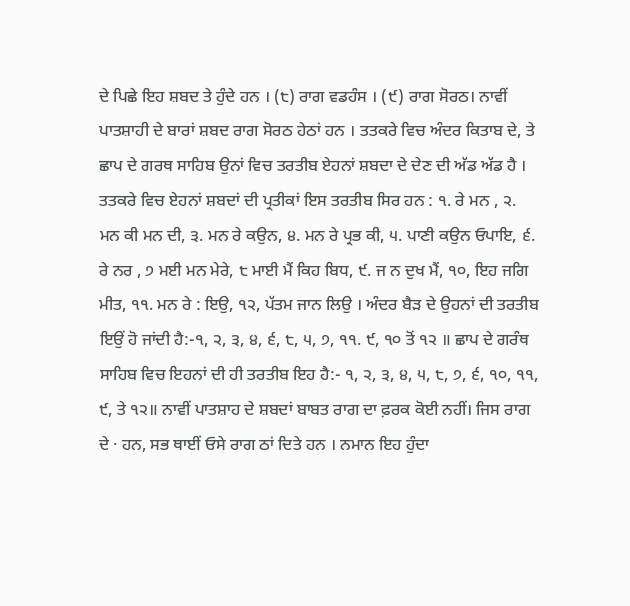ਦੇ ਪਿਛੇ ਇਹ ਸ਼ਬਦ ਤੇ ਹੁੰਦੇ ਹਨ । (੮) ਰਾਗ ਵਡਹੰਸ । (੯) ਰਾਗ ਸੋਰਠ। ਨਾਵੀਂ ਪਾਤਸ਼ਾਹੀ ਦੇ ਬਾਰਾਂ ਸ਼ਬਦ ਰਾਗ ਸੋਰਠ ਹੇਠਾਂ ਹਨ । ਤਤਕਰੇ ਵਿਚ ਅੰਦਰ ਕਿਤਾਬ ਦੇ, ਤੇ ਛਾਪ ਦੇ ਗਰਥ ਸਾਹਿਬ ਉਨਾਂ ਵਿਚ ਤਰਤੀਬ ਏਹਨਾਂ ਸ਼ਬਦਾ ਦੇ ਦੇਣ ਦੀ ਅੱਡ ਅੱਡ ਹੈ । ਤਤਕਰੇ ਵਿਚ ਏਹਨਾਂ ਸ਼ਬਦਾਂ ਦੀ ਪ੍ਰਤੀਕਾਂ ਇਸ ਤਰਤੀਬ ਸਿਰ ਹਨ : ੧. ਰੇ ਮਨ , ੨. ਮਨ ਕੀ ਮਨ ਦੀ, ੩. ਮਨ ਰੇ ਕਉਨ, ੪. ਮਨ ਰੇ ਪ੍ਰਭ ਕੀ, ੫. ਪਾਣੀ ਕਉਨ ਓਪਾਇ, ੬. ਰੇ ਨਰ , ੭ ਮਈ ਮਨ ਮੇਰੇ, ੮ ਮਾਈ ਮੈਂ ਕਿਹ ਬਿਧ, ੯. ਜ ਨ ਦੁਖ ਮੈਂ, ੧੦, ਇਹ ਜਗਿ ਮੀਤ, ੧੧. ਮਨ ਰੇ : ਇਉ, ੧੨, ਪੱਤਮ ਜਾਨ ਲਿਉ । ਅੰਦਰ ਬੈੜ ਦੇ ਉਹਨਾਂ ਦੀ ਤਰਤੀਬ ਇਉਂ ਹੋ ਜਾਂਦੀ ਹੈ:-੧, ੨, ੩, ੪, ੬, ੮, ੫, ੭, ੧੧. ੯, ੧੦ ਤੋਂ ੧੨ ॥ ਛਾਪ ਦੇ ਗਰੰਥ ਸਾਹਿਬ ਵਿਚ ਇਹਨਾਂ ਦੀ ਹੀ ਤਰਤੀਬ ਇਹ ਹੈ:- ੧, ੨, ੩, ੪, ੫, ੮, ੭, ੬, ੧੦, ੧੧, ੯, ਤੇ ੧੨॥ ਨਾਵੀਂ ਪਾਤਸ਼ਾਹ ਦੇ ਸ਼ਬਦਾਂ ਬਾਬਤ ਰਾਗ ਦਾ ਫ਼ਰਕ ਕੋਈ ਨਹੀਂ। ਜਿਸ ਰਾਗ ਦੇ · ਹਨ, ਸਭ ਥਾਈਂ ਓਸੇ ਰਾਗ ਠਾਂ ਦਿਤੇ ਹਨ । ਨਮਾਨ ਇਹ ਹੁੰਦਾ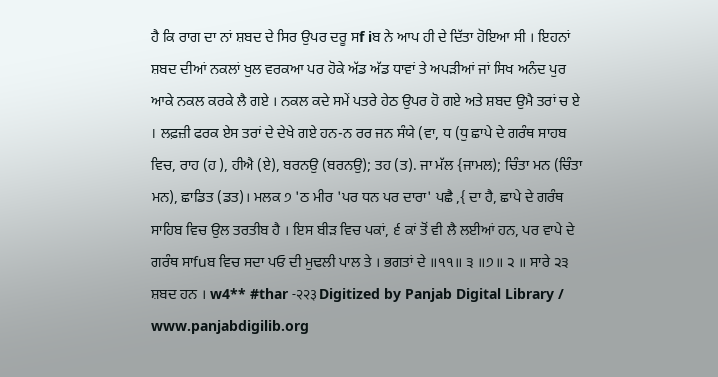ਹੈ ਕਿ ਰਾਗ ਦਾ ਨਾਂ ਸ਼ਬਦ ਦੇ ਸਿਰ ਉਪਰ ਦਰੂ ਸf iਬ ਨੇ ਆਪ ਹੀ ਦੇ ਦਿੱਤਾ ਹੋਇਆ ਸੀ । ਇਹਨਾਂ ਸ਼ਬਦ ਦੀਆਂ ਨਕਲਾਂ ਖੁਲ ਵਰਕਆ ਪਰ ਹੋਕੇ ਅੱਡ ਅੱਡ ਧਾਵਾਂ ਤੇ ਅਪੜੀਆਂ ਜਾਂ ਸਿਖ ਅਨੰਦ ਪੁਰ ਆਕੇ ਨਕਲ ਕਰਕੇ ਲੈ ਗਏ । ਨਕਲ ਕਦੇ ਸਮੇਂ ਪਤਰੇ ਹੇਠ ਉਪਰ ਹੋ ਗਏ ਅਤੇ ਸ਼ਬਦ ਉਮੈ ਤਰਾਂ ਚ ਏ । ਲਫ਼ਜ਼ੀ ਫਰਕ ਏਸ ਤਰਾਂ ਦੇ ਦੇਖੇ ਗਏ ਹਨ-ਨ ਰਰ ਜਨ ਸੰਯੇ (ਵਾ, ਧ (ਧੁ ਛਾਪੇ ਦੇ ਗਰੰਥ ਸਾਹਬ ਵਿਚ, ਰਾਹ (ਹ ), ਹੀਐ (ਏ), ਬਰਨਉ (ਬਰਨਉ); ਤਹ (ਤ). ਜਾ ਮੱਲ {ਜਾਮਲ); ਚਿੰਤਾ ਮਨ (ਚਿੰਤਾ ਮਨ), ਛਾਡਿਤ (ਡਤ)। ਮਲਕ ੭ 'ਠ ਮੀਰ 'ਪਰ ਧਨ ਪਰ ਦਾਰਾ' ਪਛੈ ,{ ਦਾ ਹੈ, ਛਾਪੇ ਦੇ ਗਰੰਥ ਸਾਹਿਬ ਵਿਚ ਉਲ ਤਰਤੀਬ ਹੈ । ਇਸ ਬੀੜ ਵਿਚ ਪਕਾਂ, ੬ ਕਾਂ ਤੋਂ ਵੀ ਲੈ ਲਈਆਂ ਹਨ, ਪਰ ਵਾਪੇ ਦੇ ਗਰੰਥ ਸਾfuਬ ਵਿਚ ਸਦਾ ਪਓ ਦੀ ਮੁਢਲੀ ਪਾਲ ਤੇ । ਭਗਤਾਂ ਦੇ ॥੧੧॥ ੩ ॥੭॥ ੨ ॥ ਸਾਰੇ ੨੩ ਸ਼ਬਦ ਹਨ । w4** #thar -२२३ Digitized by Panjab Digital Library / www.panjabdigilib.org